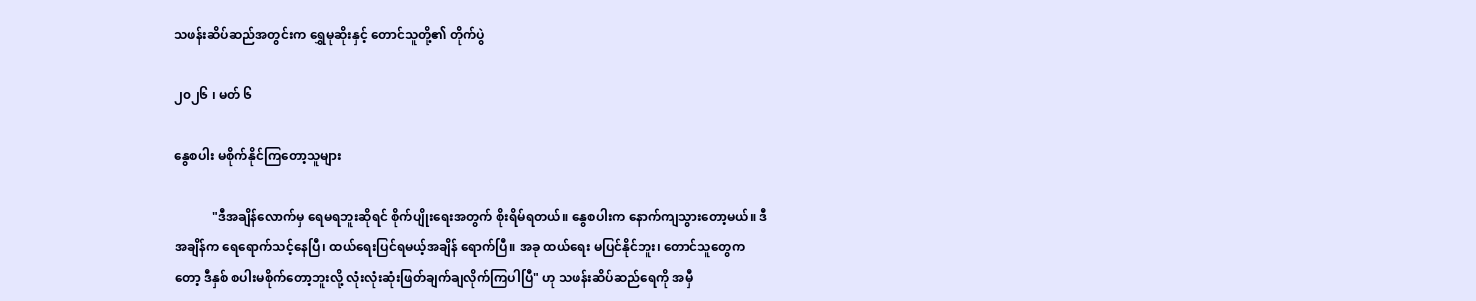သဖန်းဆိပ်ဆည်အတွင်းက ရွှေမုဆိုးနှင့် တောင်သူတို့၏ တိုက်ပွဲ

၂၀၂၆ ၊ မတ် ၆

နွေစပါး မစိုက်နိုင်ကြတော့သူများ

            "ဒီအချိန်လောက်မှ ရေမရဘူးဆိုရင် စိုက်ပျိုးရေးအတွက် စိုးရိမ်ရတယ်။ နွေစပါးက နောက်ကျသွားတော့မယ်။ ဒီအချိန်က ရေရောက်သင့်နေပြီ၊ ထယ်ရေးပြင်ရမယ့်အချိန် ရောက်ပြီ။ အခု ထယ်ရေး မပြင်နိုင်ဘူး၊ တောင်သူတွေကတော့ ဒီနှစ် စပါးမစိုက်တော့ဘူးလို့ လုံးလုံးဆုံးဖြတ်ချက်ချလိုက်ကြပါပြီ" ဟု သဖန်းဆိပ်ဆည်ရေကို အမှီ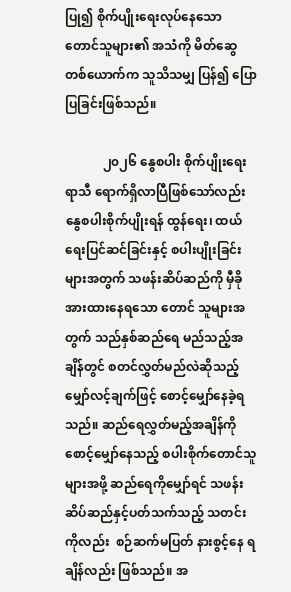ပြု၍ စိုက်ပျိုးရေးလုပ်နေသော တောင်သူများ၏ အသံကို မိတ်ဆွေတစ်ယောက်က သူသိသမျှ ပြန်၍ ပြောပြခြင်းဖြစ်သည်။

            ၂၀၂၆ နွေစပါး စိုက်ပျိုးရေးရာသီ ရောက်ရှိလာပြီဖြစ်သော်လည်း နွေစပါးစိုက်ပျိုးရန် ထွန်ရေး၊ ထယ်ရေးပြင်ဆင်ခြင်းနှင့် စပါးပျိုးခြင်းများအတွက် သဖန်းဆိပ်ဆည်ကို မှီခို အားထားနေရသော တောင် သူများအတွက် သည်နှစ်ဆည်ရေ မည်သည့်အချိန်တွင် စတင်လွှတ်မည်လဲဆိုသည့် မျှော်လင့်ချက်ဖြင့် စောင့်မျှော်နေခဲ့ရသည်။ ဆည်ရေလွှတ်မည့်အချိန်ကို စောင့်မျှော်နေသည့် စပါးစိုက်တောင်သူများအဖို့ ဆည်ရေကိုမျှော်ရင် သဖန်းဆိပ်ဆည်နှင့်ပတ်သက်သည့် သတင်းကိုလည်း  စဉ်ဆက်မပြတ် နားစွင့်နေ ရချိန်လည်း ဖြစ်သည်။ အ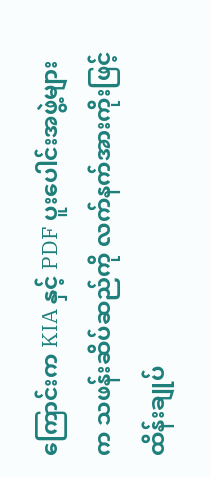ကြောင်းက KIA နှင့် PDF ပူးပေါင်းအဖွဲ့များက သဖန်းဆိပ်ဆည်ကို လက်နက်အားကိုးဖြင့် ထိန်းချုပ်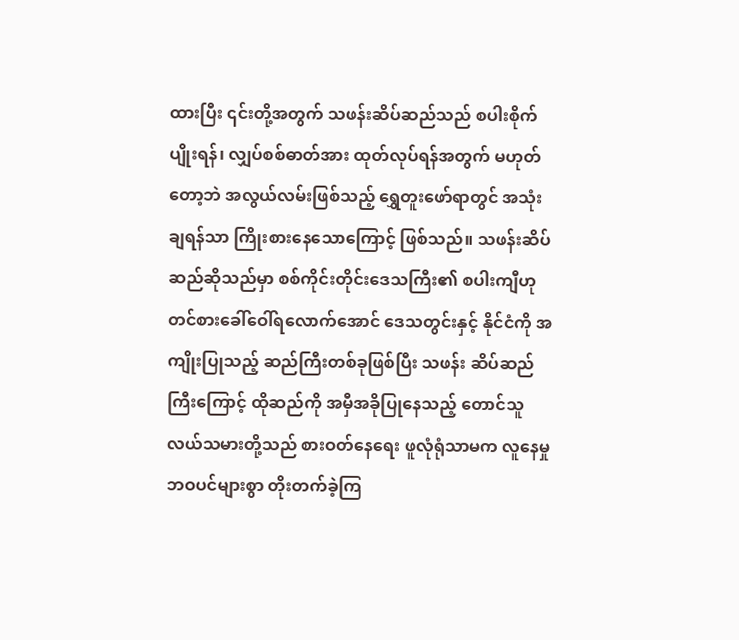ထားပြီး ၎င်းတို့အတွက် သဖန်းဆိပ်ဆည်သည် စပါးစိုက်ပျိုးရန်၊ လျှပ်စစ်ဓာတ်အား ထုတ်လုပ်ရန်အတွက် မဟုတ်တော့ဘဲ အလွယ်လမ်းဖြစ်သည့် ရွှေတူးဖော်ရာတွင် အသုံးချရန်သာ ကြိုးစားနေသောကြောင့် ဖြစ်သည်။ သဖန်းဆိပ်ဆည်ဆိုသည်မှာ စစ်ကိုင်းတိုင်းဒေသကြီး၏ စပါးကျီဟု တင်စားခေါ်ဝေါ်ရလောက်အောင် ဒေသတွင်းနှင့် နိုင်ငံကို အကျိုးပြုသည့် ဆည်ကြီးတစ်ခုဖြစ်ပြီး သဖန်း ဆိပ်ဆည်ကြီးကြောင့် ထိုဆည်ကို အမှီအခိုပြုနေသည့် တောင်သူလယ်သမားတို့သည် စားဝတ်နေရေး ဖူလုံရုံသာမက လူနေမှုဘဝပင်များစွာ တိုးတက်ခဲ့ကြ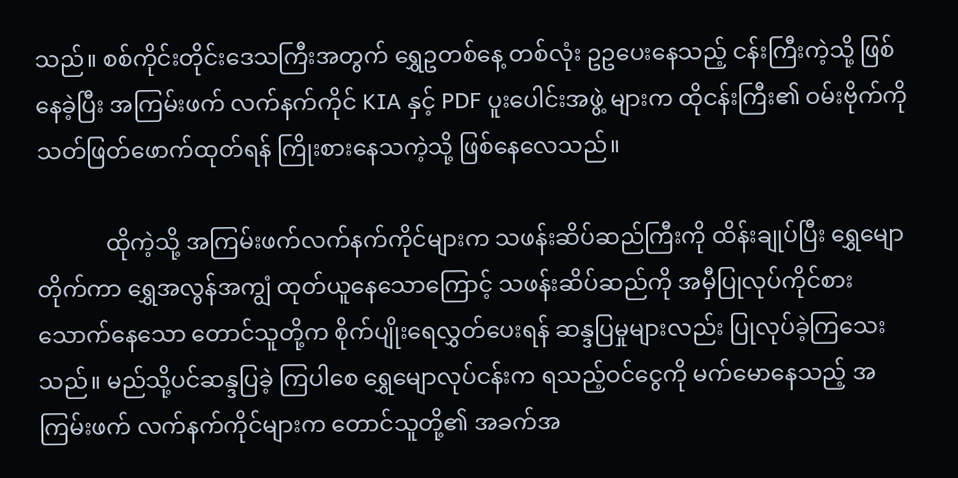သည်။ စစ်ကိုင်းတိုင်းဒေသကြီးအတွက် ရွှေဥတစ်နေ့ တစ်လုံး ဥဥပေးနေသည့် ငန်းကြီးကဲ့သို့ ဖြစ်နေခဲ့ပြီး အကြမ်းဖက် လက်နက်ကိုင် KIA နှင့် PDF ပူးပေါင်းအဖွဲ့ များက ထိုငန်းကြီး၏ ဝမ်းဗိုက်ကို သတ်ဖြတ်ဖောက်ထုတ်ရန် ကြိုးစားနေသကဲ့သို့ ဖြစ်နေလေသည်။

            ထိုကဲ့သို့ အကြမ်းဖက်လက်နက်ကိုင်များက သဖန်းဆိပ်ဆည်ကြီးကို ထိန်းချုပ်ပြီး ရွှေမျောတိုက်ကာ ရွှေအလွန်အကျွံ ထုတ်ယူနေသောကြောင့် သဖန်းဆိပ်ဆည်ကို အမှီပြုလုပ်ကိုင်စားသောက်နေသော တောင်သူတို့က စိုက်ပျိုးရေလွှတ်ပေးရန် ဆန္ဒပြမှုများလည်း ပြုလုပ်ခဲ့ကြသေး သည်။ မည်သို့ပင်ဆန္ဒပြခဲ့ ကြပါစေ ရွှေမျောလုပ်ငန်းက ရသည့်ဝင်ငွေကို မက်မောနေသည့် အကြမ်းဖက် လက်နက်ကိုင်များက တောင်သူတို့၏ အခက်အ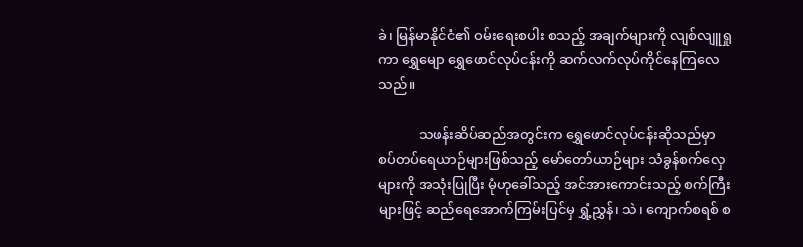ခဲ၊ မြန်မာနိုင်ငံ၏ ဝမ်းရေးစပါး စသည့် အချက်များကို လျစ်လျူရှုကာ ရွှေမျော ရွှေဖောင်လုပ်ငန်းကို ဆက်လက်လုပ်ကိုင်နေကြလေ သည်။

            သဖန်းဆိပ်ဆည်အတွင်းက ရွှေဖောင်လုပ်ငန်းဆိုသည်မှာ စပ်တပ်ရေယာဉ်များဖြစ်သည့် မော်တော်ယာဉ်များ သံခွန်စက်လှေများကို အသုံးပြုပြီး မုံဟုခေါ်သည့် အင်အားကောင်းသည့် စက်ကြီးများဖြင့် ဆည်ရေအောက်ကြမ်းပြင်မှ ရွှံ့ညွှန်၊ သဲ၊ ကျောက်စရစ် စ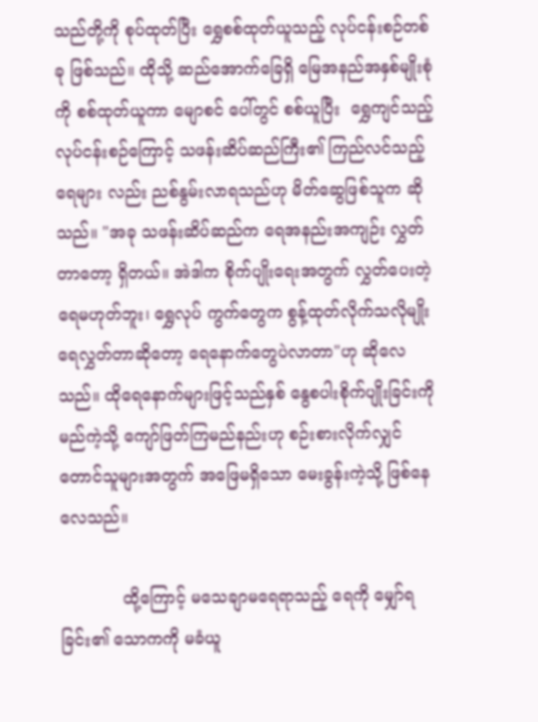သည်တို့ကို စုပ်ထုတ်ပြီး ရွှေစစ်ထုတ်ယူသည့် လုပ်ငန်းစဉ်တစ်ခု ဖြစ်သည်။ ထိုသို့ ဆည်အောက်ခြေရှိ မြေအနည်အနှစ်မျိုးစုံကို စစ်ထုတ်ယူကာ မျောစင် ပေါ်တွင် စစ်ယူပြီး  ရွှေကျင်သည့် လုပ်ငန်းစဉ်ကြောင့် သဖန်းဆိပ်ဆည်ကြီး၏ ကြည်လင်သည့် ရေများ လည်း ညစ်နွမ်းလာရသည်ဟု မိတ်ဆွေဖြစ်သူက ဆိုသည်။ "အခု သဖန်းဆိပ်ဆည်က ရေအနည်းအကျဉ်း လွှတ်တာတော့ ရှိတယ်။ အဲဒါက စိုက်ပျိုးရေးအတွက် လွှတ်ပေးတဲ့ ရေမဟုတ်ဘူး၊ ရွှေလုပ် ကွက်တွေက စွန့်ထုတ်လိုက်သလိုမျိုး ရေလွှတ်တာဆိုတော့ ရေနောက်တွေပဲလာတာ"ဟု ဆိုလေသည်။ ထိုရေနောက်များဖြင့်သည်နှစ် နွေစပါးစိုက်ပျိုးခြင်းကို မည်ကဲ့သို့ ကျော်ဖြတ်ကြမည်နည်းဟု စဉ်းစားလိုက်လျှင် တောင်သူများအတွက် အဖြေမရှိသော မေးခွန်းကဲ့သို့ ဖြစ်နေလေသည်။

            ထို့ကြောင့် မသေချာမရေရာသည့် ရေကို မျှော်ရခြင်း၏ သောကကို မခံယူ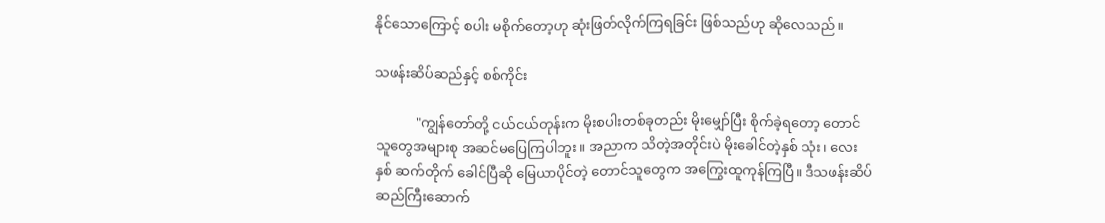နိုင်သောကြောင့် စပါး မစိုက်တော့ဟု ဆုံးဖြတ်လိုက်ကြရခြင်း ဖြစ်သည်ဟု ဆိုလေသည်။

သဖန်းဆိပ်ဆည်နှင့် စစ်ကိုင်း

            "ကျွန်တော်တို့ ငယ်ငယ်တုန်းက မိုးစပါးတစ်ခုတည်း မိုးမျှော်ပြီး စိုက်ခဲ့ရတော့ တောင်သူတွေအများစု အဆင်မပြေကြပါဘူး။ အညာက သိတဲ့အတိုင်းပဲ မိုးခေါင်တဲ့နှစ် သုံး၊ လေးနှစ် ဆက်တိုက် ခေါင်ပြီဆို မြေယာပိုင်တဲ့ တောင်သူတွေက အကြွေးထူကုန်ကြပြီ။ ဒီသဖန်းဆိပ်ဆည်ကြီးဆောက်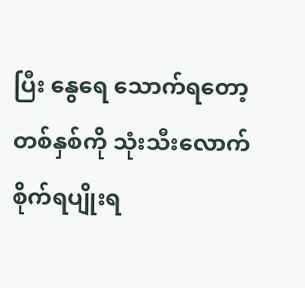ပြီး နွေရေ သောက်ရတော့ တစ်နှစ်ကို သုံးသီးလောက် စိုက်ရပျိုးရ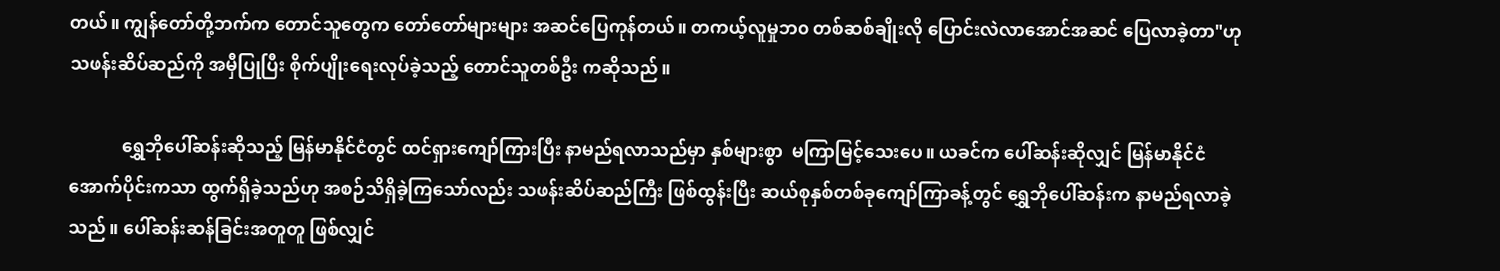တယ်။ ကျွန်တော်တို့ဘက်က တောင်သူတွေက တော်တော်များများ အဆင်ပြေကုန်တယ်။ တကယ့်လူမှုဘ၀ တစ်ဆစ်ချိုးလို ပြောင်းလဲလာအောင်အဆင် ပြေလာခဲ့တာ"ဟု သဖန်းဆိပ်ဆည်ကို အမှီပြုပြီး စိုက်ပျိုးရေးလုပ်ခဲ့သည့် တောင်သူတစ်ဦး ကဆိုသည်။

            ရွှေဘိုပေါ်ဆန်းဆိုသည့် မြန်မာနိုင်ငံတွင် ထင်ရှားကျော်ကြားပြီး နာမည်ရလာသည်မှာ နှစ်များစွာ  မကြာမြင့်သေးပေ။ ယခင်က ပေါ်ဆန်းဆိုလျှင် မြန်မာနိုင်ငံ အောက်ပိုင်းကသာ ထွက်ရှိခဲ့သည်ဟု အစဉ်သိရှိခဲ့ကြသော်လည်း သဖန်းဆိပ်ဆည်ကြီး ဖြစ်ထွန်းပြီး ဆယ်စုနှစ်တစ်ခုကျော်ကြာခန့်တွင် ရွှေဘိုပေါ်ဆန်းက နာမည်ရလာခဲ့သည်။ ပေါ်ဆန်းဆန်ခြင်းအတူတူ ဖြစ်လျှင်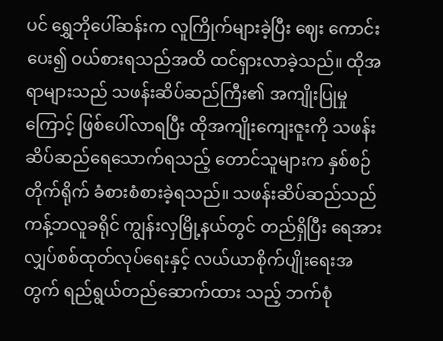ပင် ရွှေဘိုပေါ်ဆန်းက လူကြိုက်များခဲ့ပြီး ဈေး ကောင်းပေး၍ ဝယ်စားရသည်အထိ ထင်ရှားလာခဲ့သည်။ ထိုအရာများသည် သဖန်းဆိပ်ဆည်ကြီး၏ အကျိုးပြုမှုကြောင့် ဖြစ်ပေါ်လာရပြီး ထိုအကျိုးကျေးဇူးကို သဖန်းဆိပ်ဆည်ရေသောက်ရသည့် တောင်သူများက နှစ်စဉ်တိုက်ရိုက် ခံစားစံစားခဲ့ရသည်။ သဖန်းဆိပ်ဆည်သည် ကန့်ဘလူခရိုင် ကျွန်းလှမြို့နယ်တွင် တည်ရှိပြီး ရေအားလျှပ်စစ်ထုတ်လုပ်ရေးနှင့် လယ်ယာစိုက်ပျိုးရေးအတွက် ရည်ရွယ်တည်ဆောက်ထား သည့် ဘက်စုံ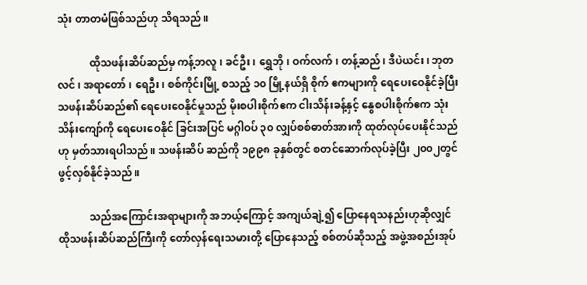သုံး တာတမံဖြစ်သည်ဟု သိရသည်။

            ထိုသဖန်းဆိပ်ဆည်မှ ကန့်ဘလူ၊ ခင်ဦး၊ ရွှေဘို၊ ဝက်လက်၊ တန့်ဆည်၊ ဒီပဲယင်း၊ ဘုတလင်၊ အရာတော်၊ ရေဦး၊ စစ်ကိုင်းမြို့ စသည့် ၁၀ မြို့နယ်ရှိ စိုက် ဧကများကို ရေပေးဝေနိုင်ခဲ့ပြီး သဖန်းဆိပ်ဆည်၏ ရေပေးဝေနိုင်မှုသည် မိုးစပါးစိုက်ဧက ငါးသိန်းခန့်နှင့် နွေစပါးစိုက်ဧက သုံးသိန်းကျော်ကို ရေပေးဝေနိုင် ခြင်းအပြင် မဂ္ဂါဝပ် ၃၀ လျှပ်စစ်ဓာတ်အားကို ထုတ်လုပ်ပေးနိုင်သည်ဟု မှတ်သားရပါသည်။ သဖန်းဆိပ် ဆည်ကို ၁၉၉၈ ခုနှစ်တွင် စတင်ဆောက်လုပ်ခဲ့ပြီး ၂၀၀၂တွင် ဖွင့်လှစ်နိုင်ခဲ့သည်။

            သည်အကြောင်းအရာများကို အဘယ့်ကြောင့် အကျယ်ချဲ့၍ ပြောနေရသနည်းဟုဆိုလျှင် ထိုသဖန်းဆိပ်ဆည်ကြီးကို တော်လှန်ရေးသမားတို့ ပြောနေသည့် စစ်တပ်ဆိုသည့် အဖွဲ့အစည်းအုပ်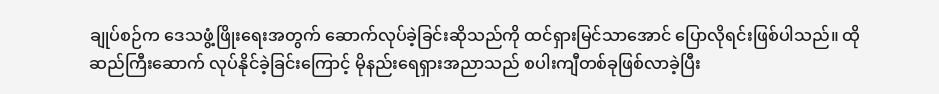ချုပ်စဉ်က ဒေသဖွံ့ဖြိုးရေးအတွက် ဆောက်လုပ်ခဲ့ခြင်းဆိုသည်ကို ထင်ရှားမြင်သာအောင် ပြောလိုရင်းဖြစ်ပါသည်။ ထိုဆည်ကြီးဆောက် လုပ်နိုင်ခဲ့ခြင်းကြောင့် မိုနည်းရေရှားအညာသည် စပါးကျီတစ်ခုဖြစ်လာခဲ့ပြီး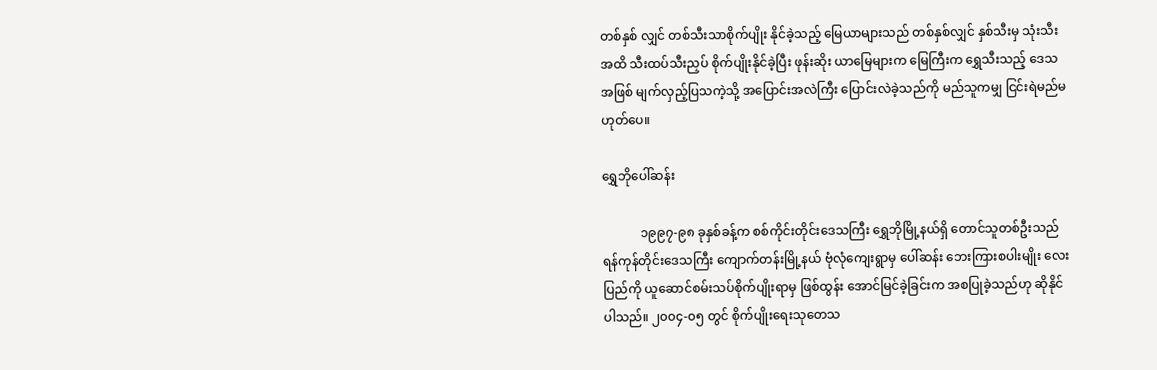တစ်နှစ် လျှင် တစ်သီးသာစိုက်ပျိုး နိုင်ခဲ့သည့် မြေယာများသည် တစ်နှစ်လျှင် နှစ်သီးမှ သုံးသီးအထိ သီးထပ်သီးညှပ် စိုက်ပျိုးနိုင်ခဲ့ပြီး ဖုန်းဆိုး ယာမြေများက မြေကြီးက ရွှေသီးသည့် ဒေသအဖြစ် မျက်လှည့်ပြသကဲ့သို့ အပြောင်းအလဲကြီး ပြောင်းလဲခဲ့သည်ကို မည်သူကမျှ ငြင်းရဲမည်မဟုတ်ပေ။

ရွှေဘိုပေါ်ဆန်း

            ၁၉၉၇-၉၈ ခုနှစ်ခန့်က စစ်ကိုင်းတိုင်းဒေသကြီး ရွှေဘိုမြို့နယ်ရှိ တောင်သူတစ်ဦးသည် ရန်ကုန်တိုင်းဒေသကြီး ကျောက်တန်းမြို့နယ် ဗုံလုံကျေးရွာမှ ပေါ်ဆန်း ဘေးကြားစပါးမျိုး လေးပြည်ကို ယူဆောင်စမ်းသပ်စိုက်ပျိုးရာမှ ဖြစ်ထွန်း အောင်မြင်ခဲ့ခြင်းက အစပြုခဲ့သည်ဟု ဆိုနိုင်ပါသည်။ ၂၀၀၄-၀၅ တွင် စိုက်ပျိုးရေးသုတေသ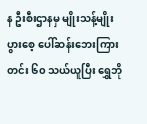န ဦးစီးဌာနမှ မျိုးသန့်မျိုးပွားစေ့ ပေါ်ဆန်းဘေးကြားတင်း ၆၀ သယ်ယူပြီး ရွှေဘို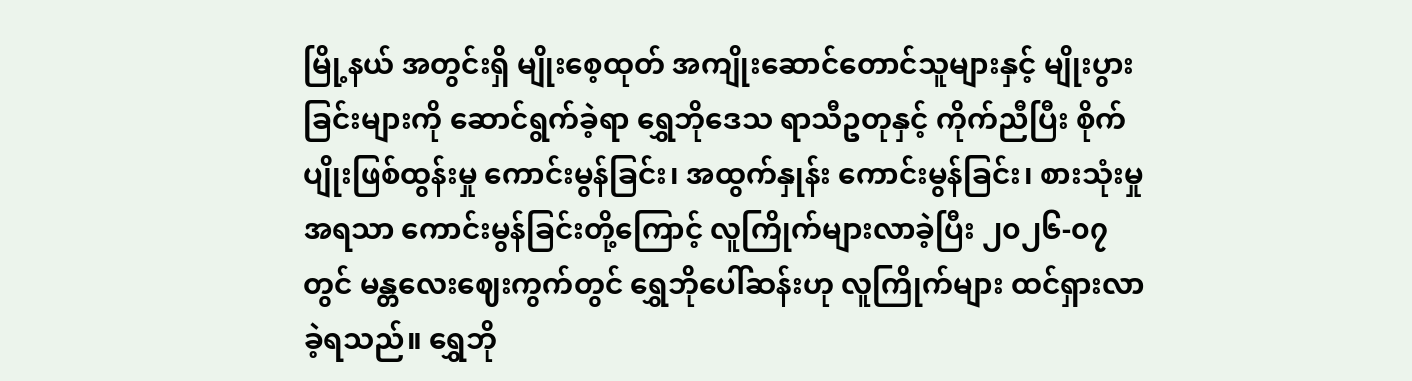မြို့နယ် အတွင်းရှိ မျိုးစေ့ထုတ် အကျိုးဆောင်တောင်သူများနှင့် မျိုးပွားခြင်းများကို ဆောင်ရွက်ခဲ့ရာ ရွှေဘိုဒေသ ရာသီဥတုနှင့် ကိုက်ညီပြီး စိုက်ပျိုးဖြစ်ထွန်းမှု ကောင်းမွန်ခြင်း၊ အထွက်နှုန်း ကောင်းမွန်ခြင်း၊ စားသုံးမှုအရသာ ကောင်းမွန်ခြင်းတို့ကြောင့် လူကြိုက်များလာခဲ့ပြီး ၂၀၂၆-၀၇ တွင် မန္တလေးဈေးကွက်တွင် ရွှေဘိုပေါ်ဆန်းဟု လူကြိုက်များ ထင်ရှားလာခဲ့ရသည်။ ရွှေဘို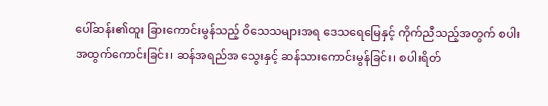ပေါ်ဆန်း၏ထူး ခြားကောင်းမွန်သည့် ဝိသေသများအရ ဒေသရေမြေနှင့် ကိုက်ညီသည့်အတွက် စပါးအထွက်ကောင်းခြင်း၊ ဆန်အရည်အ သွေးနှင့် ဆန်သားကောင်းမွန်ခြင်း၊ စပါးရိတ်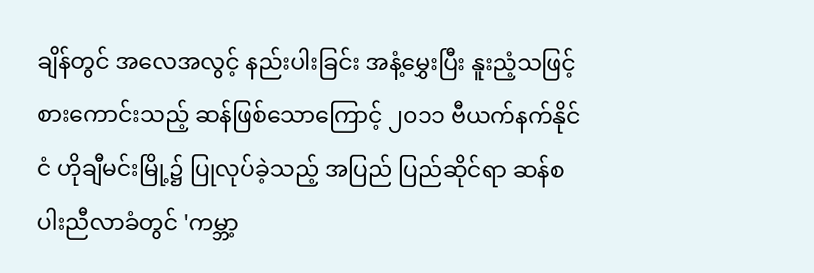ချိန်တွင် အလေအလွင့် နည်းပါးခြင်း အနံ့မွှေးပြီး နူးညံ့သဖြင့် စားကောင်းသည့် ဆန်ဖြစ်သောကြောင့် ၂၀၁၁ ဗီယက်နက်နိုင်ငံ ဟိုချီမင်းမြို့၌ ပြုလုပ်ခဲ့သည့် အပြည် ပြည်ဆိုင်ရာ ဆန်စပါးညီလာခံတွင် 'ကမ္ဘာ့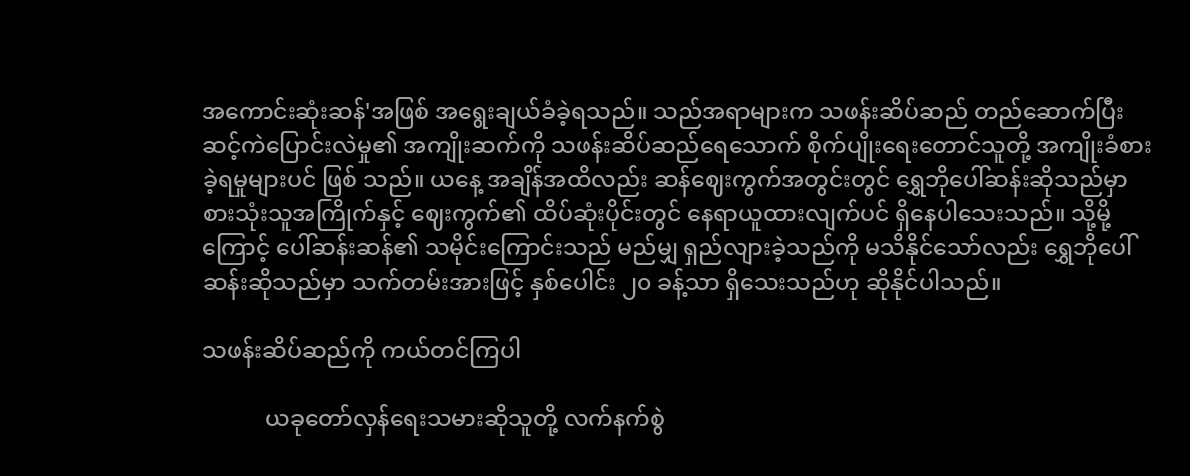အကောင်းဆုံးဆန်'အဖြစ် အရွေးချယ်ခံခဲ့ရသည်။ သည်အရာများက သဖန်းဆိပ်ဆည် တည်ဆောက်ပြီး ဆင့်ကဲပြောင်းလဲမှု၏ အကျိုးဆက်ကို သဖန်းဆိပ်ဆည်ရေသောက် စိုက်ပျိုးရေးတောင်သူတို့ အကျိုးခံစားခဲ့ရမှုများပင် ဖြစ် သည်။ ယနေ့ အချိန်အထိလည်း ဆန်ဈေးကွက်အတွင်းတွင် ရွှေဘိုပေါ်ဆန်းဆိုသည်မှာ  စားသုံးသူအကြိုက်နှင့် ဈေးကွက်၏ ထိပ်ဆုံးပိုင်းတွင် နေရာယူထားလျက်ပင် ရှိနေပါသေးသည်။ သို့မို့ကြောင့် ပေါ်ဆန်းဆန်၏ သမိုင်းကြောင်းသည် မည်မျှ ရှည်လျားခဲ့သည်ကို မသိနိုင်သော်လည်း ရွှေဘိုပေါ်ဆန်းဆိုသည်မှာ သက်တမ်းအားဖြင့် နှစ်ပေါင်း ၂၀ ခန့်သာ ရှိသေးသည်ဟု ဆိုနိုင်ပါသည်။

သဖန်းဆိပ်ဆည်ကို ကယ်တင်ကြပါ

           ယခုတော်လှန်ရေးသမားဆိုသူတို့ လက်နက်စွဲ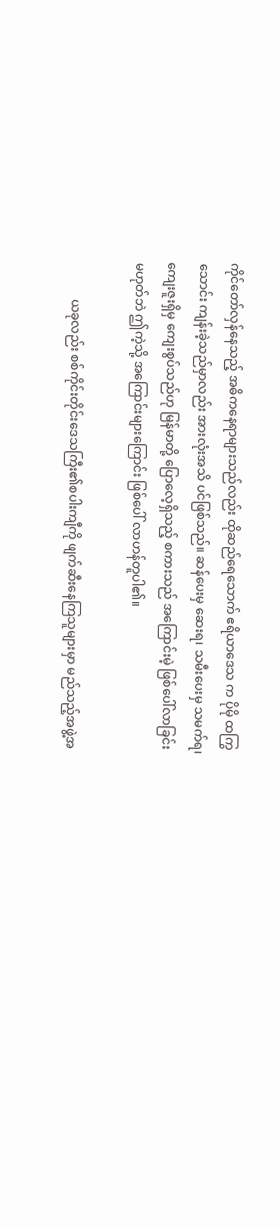ကိုင်တော်လှန်နေသည့် အဓိကနေရာများသည်လည်း ထိုဆည်ရေသောက် ဧရိယာဒေသ က ပိုမို ထကြွသောင်း ကျန်းခဲ့သည်မှာလည်း အားလုံးအသိ ပင်ဖြစ်သည်။ ဆန်ပေးမှ ဆေးရ၊ သမီးပေးမှ သမက်ရ၊ ကျေးဇူးရှိမှ ကျေးစွပ်သည်ဟု မြန်မာတို့ ပြောလေ့ရှိသည့် စကားသည် အကြောင်းမဲ့ ဖြစ်ပေါ်လာခြင်း မဟုတ်ဘဲ ဤကဲ့သို့ အကြောင်းများကြောင်း ဖြစ်ပေါ် လာဟန်တူပါ၏။

            ယခုလည်း စစ်ကိုင်းတိုင်းဒေသကြီး၏စပါးကျီကို ဖျက်ဆီးနေကြသူများမှာ မည်သည့်အဖွဲ့အ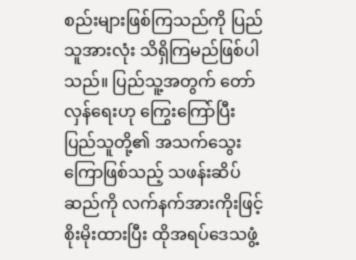စည်းများဖြစ်ကြသည်ကို ပြည်သူအားလုံး သိရှိကြမည်ဖြစ်ပါသည်။ ပြည်သူ့အတွက် တော်လှန်ရေးဟု ကြွေးကြော်ပြီး  ပြည်သူတို့၏ အသက်သွေးကြောဖြစ်သည့် သဖန်းဆိပ်ဆည်ကို လက်နက်အားကိုးဖြင့် စိုးမိုးထားပြီး ထိုအရပ်ဒေသဖွံ့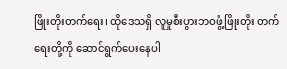ဖြိုးတိုးတက်ရေး၊ ထိုဒေသရှိ လူမှုစီးပွားဘဝဖွံ့ဖြိုးတိုး တက်ရေးတို့ကို ဆောင်ရွက်ပေးနေပါ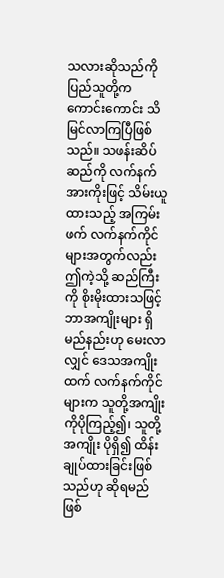သလားဆိုသည်ကို ပြည်သူတို့က ကောင်းကောင်း သိမြင်လာကြပြီဖြစ်သည်။ သဖန်းဆိပ်ဆည်ကို လက်နက်အားကိုးဖြင့် သိမ်းယူထားသည့် အကြမ်းဖက် လက်နက်ကိုင်များအတွက်လည်း ဤကဲ့သို့ ဆည်ကြီးကို စိုးမိုးထားသဖြင့် ဘာအကျိုးများ ရှိမည်နည်းဟု မေးလာလျှင် ဒေသအကျိုးထက် လက်နက်ကိုင်များက သူတို့အကျိုးကိုပိုကြည့်၍၊ သူတို့အကျိုး ပိုရှိ၍ ထိန်းချုပ်ထားခြင်းဖြစ်သည်ဟု ဆိုရမည်ဖြစ်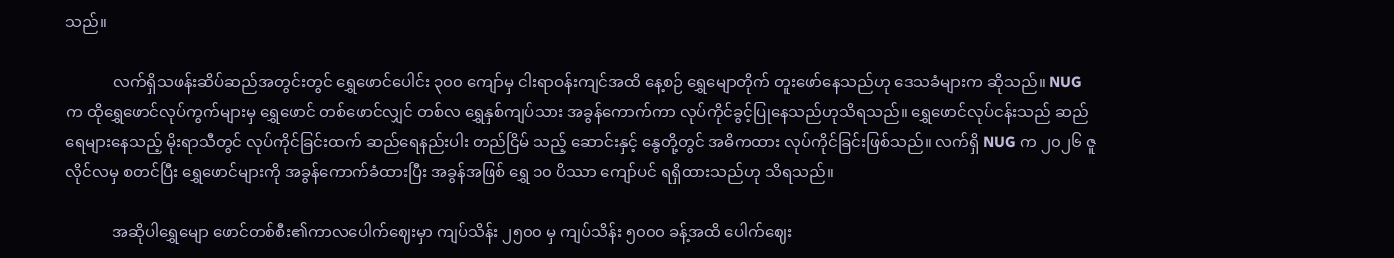သည်။

            လက်ရှိသဖန်းဆိပ်ဆည်အတွင်းတွင် ရွှေဖောင်ပေါင်း ၃၀၀ ကျော်မှ ငါးရာဝန်းကျင်အထိ နေ့စဉ် ရွှေမျောတိုက် တူးဖော်နေသည်ဟု ဒေသခံများက ဆိုသည်။ NUG က ထိုရွှေဖောင်လုပ်ကွက်များမှ ရွှေဖောင် တစ်ဖောင်လျှင် တစ်လ ရွှေနှစ်ကျပ်သား အခွန်ကောက်ကာ လုပ်ကိုင်ခွင့်ပြုနေသည်ဟုသိရသည်။ ရွှေဖောင်လုပ်ငန်းသည် ဆည်ရေများနေသည့် မိုးရာသီတွင် လုပ်ကိုင်ခြင်းထက် ဆည်ရေနည်းပါး တည်ငြိမ် သည့် ဆောင်းနှင့် နွေတို့တွင် အဓိကထား လုပ်ကိုင်ခြင်းဖြစ်သည်။ လက်ရှိ NUG က ၂၀၂၆ ဇူလိုင်လမှ စတင်ပြီး ရွှေဖောင်များကို အခွန်ကောက်ခံထားပြီး အခွန်အဖြစ် ရွှေ ၁၀ ပိဿာ ကျော်ပင် ရရှိထားသည်ဟု သိရသည်။

            အဆိုပါရွှေမျော ဖောင်တစ်စီး၏ကာလပေါက်ဈေးမှာ ကျပ်သိန်း ၂၅၀၀ မှ ကျပ်သိန်း ၅၀၀၀ ခန့်အထိ ပေါက်ဈေး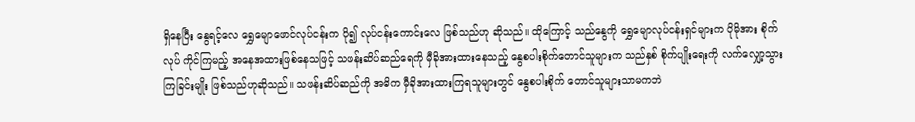ရှိနေပြီး နွေရင့်လေ ရွှေမျောဖောင်လုပ်ငန်းက ပို၍ လုပ်ငန်းကောင်းလေ ဖြစ်သည်ဟု ဆိုသည်။ ထိုကြောင့် သည်နွေကို ရွှေမျောလုပ်ငန်းရှင်များက ပိုမိုအား စိုက်လုပ် ကိုင်ကြမည့် အနေအထားဖြစ်နေသဖြင့် သဖန်းဆိပ်ဆည်ရေကို မှီခိုအားထားနေသည့် နွေစပါးစိုက်တောင်သူများက သည်နှစ် စိုက်ပျိုးရေးကို လက်လျှော့သွားကြခြင်းမျိုး ဖြစ်သည်ဟုဆိုသည်။ သဖန်းဆိပ်ဆည်ကို အဓိက မှီခိုအားထားကြရသူများတွင် နွေစပါးစိုက် တောင်သူများသာမကဘဲ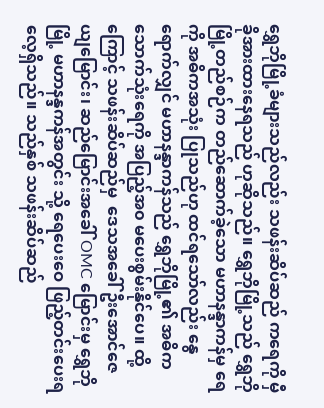ရွှေဘိုမြို့ခံများသည်လည်း သဖန်းဆိပ်ဆည် ကရေကို မှီခိုအားထားနေရသည် ဟုဆိုသည်။ ရွှေဘိုမြို့သည် ရွှေဘိုမြို့တည်စဉ်က တည်ဆောက်ခဲ့သော မဟာနန္ဒာကန်မှ ရေကို အဓိကအသုံး ပြုသည်ဟု ထင်ရသော်လည်း နွေရောက်လျှင် မဟာနန္ဒာကန်သည် ရွှေဘိုမြို့၏ အဓိကသောက်သုံးရေကို အပြည့်အ၀ မပေးစွမ်းနိုင်ပေ။ ထို့ကြောင့် သဖန်းဆိပ်ဆည်မှ  ဒေသအခေါ် ဦးအောင်ဇေယျမြောင်း၊ ဆည်မြောင်းအခေါ် OMC မြောင်းမှ ရွှေဘိုမြို့ မဟာနန္ဒကန်အတွင်း သို့ ရေပေးဝေ ဖြည့်တင်းပေးရလေ့ရှိသည်။ သည်နှစ် သဖန်းဆိပ်ဆည်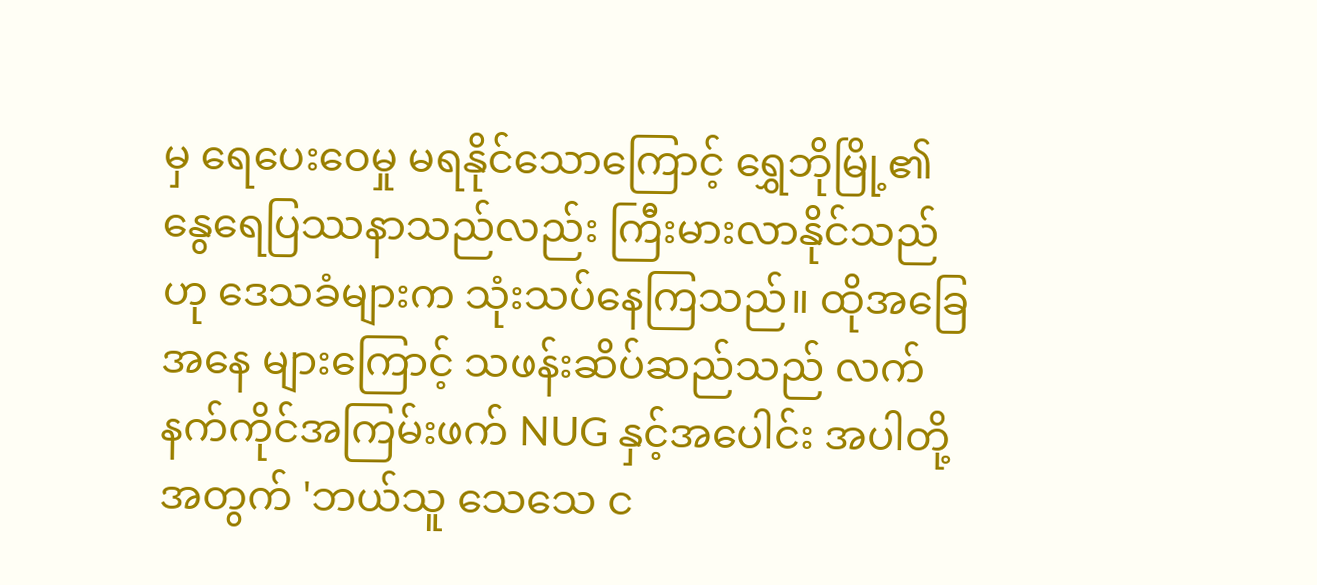မှ ရေပေးဝေမှု မရနိုင်သောကြောင့် ရွှေဘိုမြို့၏ နွေရေပြဿနာသည်လည်း ကြီးမားလာနိုင်သည်ဟု ဒေသခံများက သုံးသပ်နေကြသည်။ ထိုအခြေအနေ များကြောင့် သဖန်းဆိပ်ဆည်သည် လက်နက်ကိုင်အကြမ်းဖက် NUG နှင့်အပေါင်း အပါတို့အတွက် 'ဘယ်သူ သေသေ င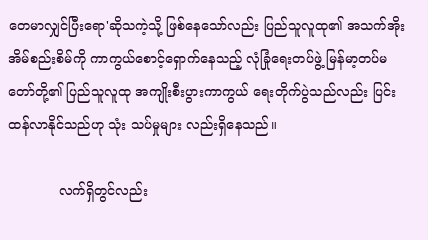တေမာလျှင်ပြီးရော'ဆိုသကဲ့သို့ ဖြစ်နေသော်လည်း ပြည်သူလူထု၏ အသက်အိုးအိမ်စည်းစိမ်ကို ကာကွယ်စောင့်ရှောက်နေသည့် လုံခြုံရေးတပ်ဖွဲ့ မြန်မာ့တပ်မတော်တို့၏ ပြည်သူလူထု အကျိုးစီးပွားကာကွယ် ရေးတိုက်ပွဲသည်လည်း ပြင်းထန်လာနိုင်သည်ဟု သုံး သပ်မှုများ လည်းရှိနေသည်။

            လက်ရှိတွင်လည်း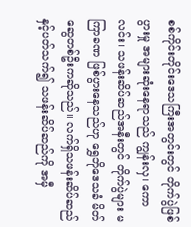စစ်ကိုင်းတိုင်းဒေသကြီးအတွင်းတွင် တိုက်ပွဲဖြစ်ပွားမှု အများဆုံးနေရာသည် ကျွန်းလှ၊ ကောလင်း၊ သဖန်းဆိပ်ဆည်အနီးတွင် တိုက်ပွဲများ မကြာခဏ ဖြစ်ပွားနေသည်ဟု ရွှေဘိုဒေသခံ မိတ်ဆွေတစ်ဦးကဆိုသည်။ လက်ရှိသဖန်းဆိပ်ဆည်နှင့်ပတ်သက်၍ သဖန်းဆိပ်ဆည်ကို အမှီ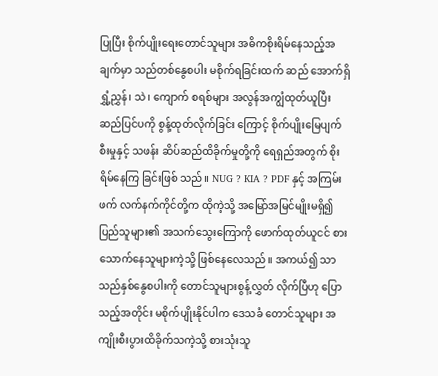ပြုပြီး စိုက်ပျိုးရေးတောင်သူများ အဓိကစိုးရိမ်နေသည့်အချက်မှာ သည်တစ်နွေစပါး မစိုက်ရခြင်းထက် ဆည် အောက်ရှိ ရွှံ့ညွှန်၊ သဲ၊ ကျောက် စရစ်များ အလွန်အကျွံထုတ်ယူပြီး ဆည်ပြင်ပကို စွန့်ထုတ်လိုက်ခြင်း ကြောင့် စိုက်ပျိုးမြေပျက်စီးမှုနှင့် သဖန်း ဆိပ်ဆည်ထိခိုက်မှုတို့ကို ရေရှည်အတွက် စိုးရိမ်နေကြ ခြင်းဖြစ် သည်။ NUG ? KIA ? PDF နှင့် အကြမ်းဖက် လက်နက်ကိုင်တို့က ထိုကဲ့သို့ အမြော်အမြင်မျိုးမရှိ၍  ပြည်သူများ၏ အသက်သွေးကြောကို ဖောက်ထုတ်ယူငင် စားသောက်နေသူများကဲ့သို့ ဖြစ်နေလေသည်။ အကယ်၍ သာ သည်နှစ်နွေစပါးကို တောင်သူများစွန့်လွှတ် လိုက်ပြီဟု ပြောသည့်အတိုင်း မစိုက်ပျိုးနိုင်ပါက ဒေသခံ တောင်သူများ အကျိုးစီးပွားထိခိုက်သကဲ့သို့ စားသုံးသူ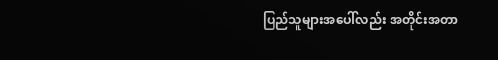ပြည်သူများအပေါ်လည်း အတိုင်းအတာ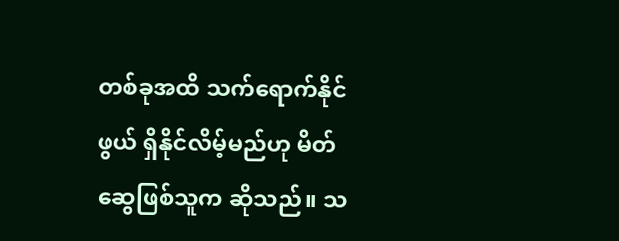တစ်ခုအထိ သက်ရောက်နိုင်ဖွယ် ရှိနိုင်လိမ့်မည်ဟု မိတ်ဆွေဖြစ်သူက ဆိုသည်။ သ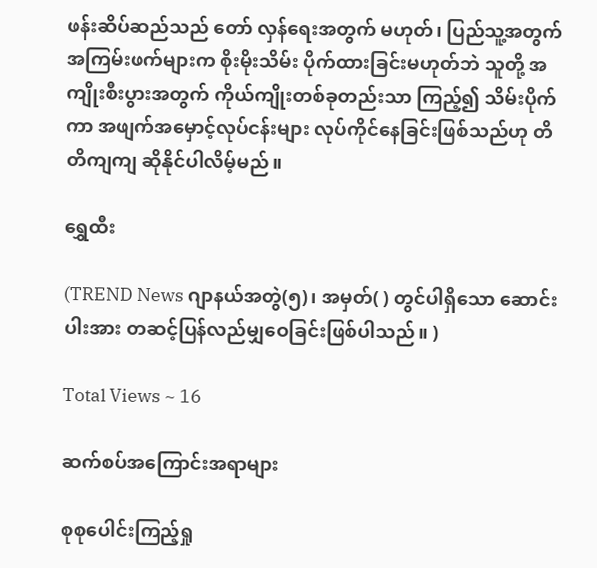ဖန်းဆိပ်ဆည်သည် တော် လှန်ရေးအတွက် မဟုတ်၊ ပြည်သူ့အတွက် အကြမ်းဖက်များက စိုးမိုးသိမ်း ပိုက်ထားခြင်းမဟုတ်ဘဲ သူတို့ အကျိုးစီးပွားအတွက် ကိုယ်ကျိုးတစ်ခုတည်းသာ ကြည့်၍ သိမ်းပိုက်ကာ အဖျက်အမှောင့်လုပ်ငန်းများ လုပ်ကိုင်နေခြင်းဖြစ်သည်ဟု တိတိကျကျ ဆိုနိုင်ပါလိမ့်မည်။

ရွှေထီး

(TREND News ဂျာနယ်အတွဲ(၅)၊ အမှတ်( ) တွင်ပါရှိသော ဆောင်းပါးအား တဆင့်ပြန်လည်မျှဝေခြင်းဖြစ်ပါသည်။ )

Total Views ~ 16

ဆက်စပ်အကြောင်းအရာများ

စုစုပေါင်းကြည့်ရှု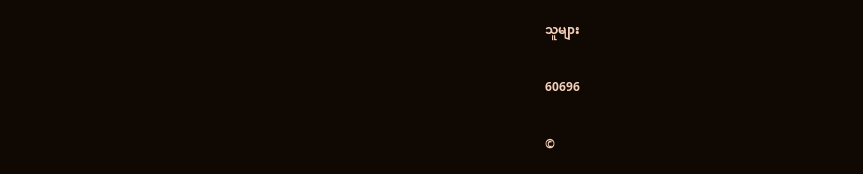သူများ

60696

©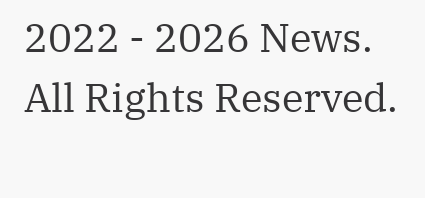2022 - 2026 News. All Rights Reserved.